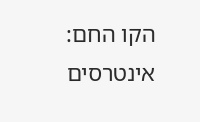הקו החם: אינטרסים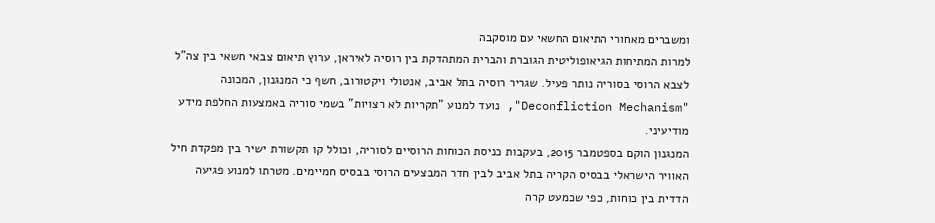ומשברים מאחורי התיאום החשאי עם מוסקבה
למרות המתיחות הגיאופוליטית הגוברת והברית המתהדקת בין רוסיה לאיראן, ערוץ תיאום צבאי חשאי בין צה"ל לצבא הרוסי בסוריה נותר פעיל. שגריר רוסיה בתל אביב, אנטולי ויקטורוב, חשף כי המנגנון, המכונה "Deconfliction Mechanism", נועד למנוע "תקריות לא רצויות" בשמי סוריה באמצעות החלפת מידע מודיעיני.
המנגנון הוקם בספטמבר 2015, בעקבות כניסת הכוחות הרוסיים לסוריה, וכולל קו תקשורת ישיר בין מפקדת חיל האוויר הישראלי בבסיס הקריה בתל אביב לבין חדר המבצעים הרוסי בבסיס חמיימים. מטרתו למנוע פגיעה הדדית בין כוחות, כפי שכמעט קרה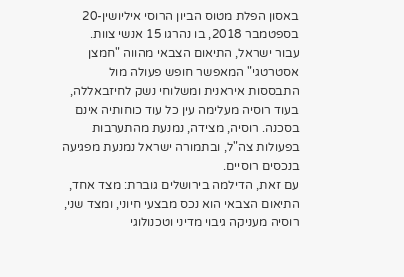באסון הפלת מטוס הביון הרוסי איליושין-20 בספטמבר 2018, בו נהרגו 15 אנשי צוות.
עבור ישראל, התיאום הצבאי מהווה "חמצן אסטרטגי" המאפשר חופש פעולה מול התבססות איראנית ומשלוחי נשק לחיזבאללה, בעוד רוסיה מעלימה עין כל עוד כוחותיה אינם בסכנה. רוסיה, מצידה, נמנעת מהתערבות בפעולות צה"ל, ובתמורה ישראל נמנעת מפגיעה בנכסים רוסיים.
עם זאת, הדילמה בירושלים גוברת: מצד אחד, התיאום הצבאי הוא נכס מבצעי חיוני, ומצד שני, רוסיה מעניקה גיבוי מדיני וטכנולוגי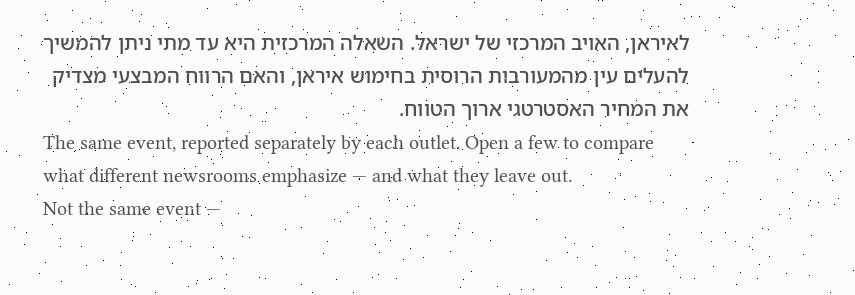לאיראן, האויב המרכזי של ישראל. השאלה המרכזית היא עד מתי ניתן להמשיך להעלים עין מהמעורבות הרוסית בחימוש איראן, והאם הרווח המבצעי מצדיק את המחיר האסטרטגי ארוך הטווח.
The same event, reported separately by each outlet. Open a few to compare what different newsrooms emphasize — and what they leave out.
Not the same event —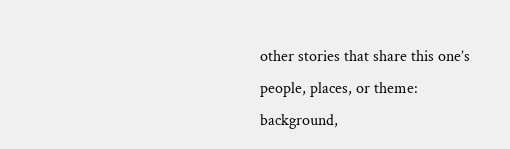other stories that share this one’s people, places, or theme: background,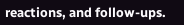reactions, and follow-ups.